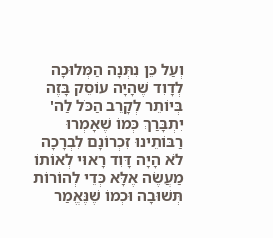וְעַל כֵּן נִתְּנָה הַמְּלוּכָה לְדָוִד שֶׁהָיָה עוֹסֵק בָּזֶה בְּיוֹתֵר לְקָרֵב הַכֹּל לַה' יִתְבָּרַךְ כְּמוֹ שֶׁאָמְרוּ רַבּוֹתֵינוּ זִכְרוֹנָם לִבְרָכָה לֹא הָיָה דָּוִד רָאוּי לְאוֹתוֹ מַעֲשֶֹה אֶלָּא כְּדֵי לְהוֹרוֹת תְּשׁוּבָה וּכְמוֹ שֶׁנֶּאֱמַר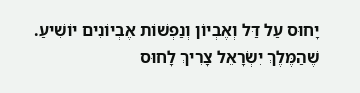יָחוּס עַל דַּל וְאֶבְיוֹן וְנַפְשׁוֹת אֶבְיוֹנִים יוֹשִׁיעַ. שֶׁהַמֶּלֶךְ יִשְֹרָאֵל צָרִיךְ לָחוּס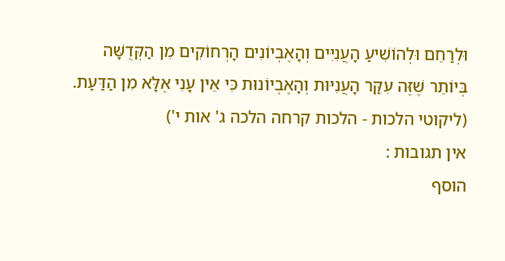וּלְרַחֵם וּלְהוֹשִׁיעַ הָעֲנִיִּים וְהָאֶבְיוֹנִים הָרְחוֹקִים מִן הַקְּדֻשָּׁה בְּיוֹתֵר שֶׁזֶּה עִקַּר הָעֲנִיּוּת וְהָאֶבְיוֹנוּת כִּי אֵין עָנִי אֶלָּא מִן הַדַּעַת.
(ליקוטי הלכות - הלכות קרחה הלכה ג' אות י')
אין תגובות :
הוסף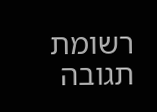רשומת תגובה